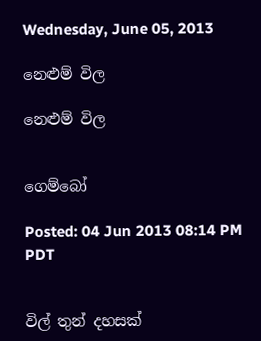Wednesday, June 05, 2013

නෙළුම් විල

නෙළුම් විල


ගෙම්බෝ

Posted: 04 Jun 2013 08:14 PM PDT


විල් තුන් දහසක්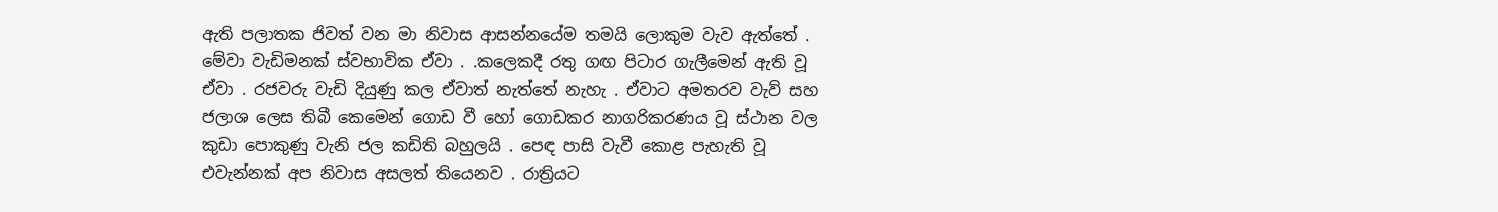ඇති පලාතක ජිවත් වන මා නිවාස ආසන්නයේම තමයි ලොකුම වැව ඇත්තේ . මේවා වැඩිමනක් ස්වභාවික ඒවා . .කලෙකදී රතු ගඟ පිටාර ගැලීමෙන් ඇති වූ ඒවා . රජවරු වැඩි දියුණු කල ඒවාත් නැත්තේ නැහැ . ඒවාට අමතරව වැව් සහ ජලාශ ලෙස තිබී කෙමෙන් ගොඩ වී හෝ ගොඩකර නාගරිකරණය වූ ස්ථාන වල කුඩා පොකුණු වැනි ජල කඩිති බහුලයි . පෙඳ පාසි වැවී කොළ පැහැති වූ එවැන්නක් අප නිවාස අසලත් තියෙනව . රාත්‍රියට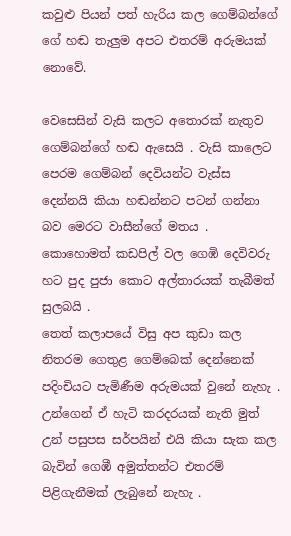කවුළු පියන් පත් හැරිය කල ගෙම්බන්ගේ ගේ හඬ තැලුම අපට එතරම් අරුමයක් නොවේ.

වෙසෙසින් වැසි කලට අතොරක් නැතුව ගෙම්බන්ගේ හඬ ඇසෙයි . වැසි කාලෙට පෙරම ගෙම්බන් දෙවියන්ට වැස්ස දෙන්නයි කියා හඬන්නට පටන් ගන්නා බව මෙරට වාසීන්ගේ මතය . කොහොමත් කඩපිල් වල ගෙඹි දෙවිවරු හට පුද පුජා කොට අල්තාරයක් තැබීමත් සුලබයි .
තෙත් කලාපයේ විසු අප කුඩා කල නිතරම ගෙතුළ ගෙම්බෙක් දෙන්නෙක් පදිංචියට පැමිණීම අරුමයක් වුනේ නැහැ . උන්ගෙන් ඒ හැටි කරදරයක් නැති මුත් උන් පසුපස සර්පයින් එයි කියා සැක කල බැවින් ගෙඹී අමුත්තන්ට එතරම් පිළිගැනීමක් ලැබුනේ නැහැ .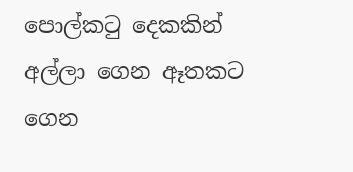පොල්කටු දෙකකින් අල්ලා ගෙන ඈතකට ගෙන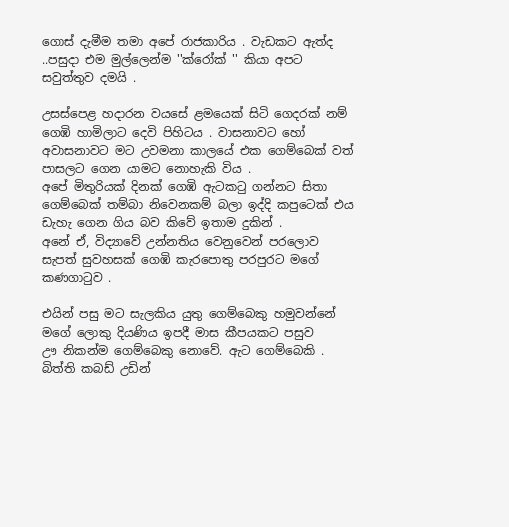ගොස් දැමීම තමා අපේ රාජකාරිය . වැඩකට ඇත්ද ..පසුදා එම මුල්ලෙන්ම ''ක්රෝක් '' කියා අපට සවුත්තුව දමයි .

උසස්පෙළ හදාරන වයසේ ළමයෙක් සිටි ගෙදරක් නම් ගෙඹි හාමිලාට දෙවි පිහිටය . වාසනාවට හෝ අවාසනාවට මට උවමනා කාලයේ එක ගෙම්බෙක් වත් පාසලට ගෙන යාමට නොහැකි විය .
අපේ මිතුරියක් දිනක් ගෙඹි ඇටකටු ගන්නට සිතා ගෙම්බෙක් තම්බා නිවෙනකම් බලා ඉද්දි කපුටෙක් එය ඩැහැ ගෙන ගිය බව කිවේ ඉතාම දුකින් .
අනේ ඒ, විද්‍යාවේ උන්නතිය වෙනුවෙන් පරලොව සැපත් සුවහසක් ගෙඹි කැරපොතු පරපුරට මගේ කණගාටුව .

එයින් පසු මට සැලකිය යුතු ගෙම්බෙකු හමුවන්නේ මගේ ලොකු දියණිය ඉපදී මාස කීපයකට පසුව
ඌ නිකන්ම ගෙම්බෙකු නොවේ. ඇට ගෙම්බෙකි . බිත්ති කබඩ් උඩින්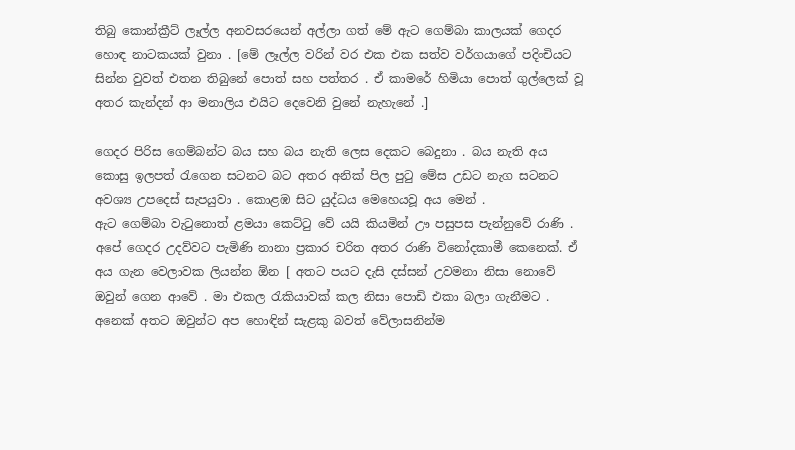තිබු කොන්ක්‍රීට් ලෑල්ල අනවසරයෙන් අල්ලා ගත් මේ ඇට ගෙම්බා කාලයක් ගෙදර හොඳ නාටකයක් වුනා . [මේ ලෑල්ල වරින් වර එක එක සත්ව වර්ගයාගේ පදිංචියට සින්න වුවත් එතන තිබුනේ පොත් සහ පත්තර . ඒ කාමරේ හිමියා පොත් ගුල්ලෙක් වූ අතර කැන්දන් ආ මනාලිය එයිට දෙවෙනි වුනේ නැහැනේ .]

ගෙදර පිරිස ගෙම්බන්ට බය සහ බය නැති ලෙස දෙකට බෙදුනා . බය නැති අය කොසු ඉලපත් රැගෙන සටනට බට අතර අනික් පිල පුටු මේස උඩට නැග සටනට අවශ්‍ය උපදෙස් සැපයුවා . කොළඹ සිට යුද්ධය මෙහෙයවූ අය මෙන් .
ඇට ගෙම්බා වැටුනොත් ළමයා කෙට්ටු වේ යයි කියමින් ඌ පසුපස පැන්නුවේ රාණි . අපේ ගෙදර උදව්වට පැමිණි නානා ප්‍රකාර චරිත අතර රාණි විනෝදකාමී කෙනෙක්. ඒ අය ගැන වෙලාවක ලියන්න ඕන [ අතට පයට දැසි දස්සන් උවමනා නිසා නොවේ ඔවුන් ගෙන ආවේ . මා එකල රැකියාවක් කල නිසා පොඩි එකා බලා ගැනීමට . අනෙක් අතට ඔවුන්ට අප හොඳින් සැළකු බවත් වේලාසනින්ම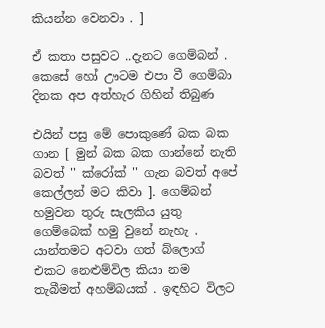කියන්න වෙනවා . ]

ඒ කතා පසුවට ..දැනට ගෙම්බන් .
කෙසේ හෝ ඌටම එපා වී ගෙම්බා දිනක අප අත්හැර ගිහින් තිබුණ

එයින් පසු මේ පොකුණේ බක බක ගාන [ මුන් බක බක ගාන්නේ නැති බවත් '' ක්රෝක් '' ගැන බවත් අපේ කෙල්ලන් මට කිවා ]. ගෙම්බන් හමුවන තුරු සැලකිය යුතු ගෙම්බෙක් හමු වුනේ නැහැ .
යාන්තමට අටවා ගත් බ්ලොග් එකට නෙළුම්විල කියා නම තැබීමත් අහම්බයක් . ඉඳහිට විලට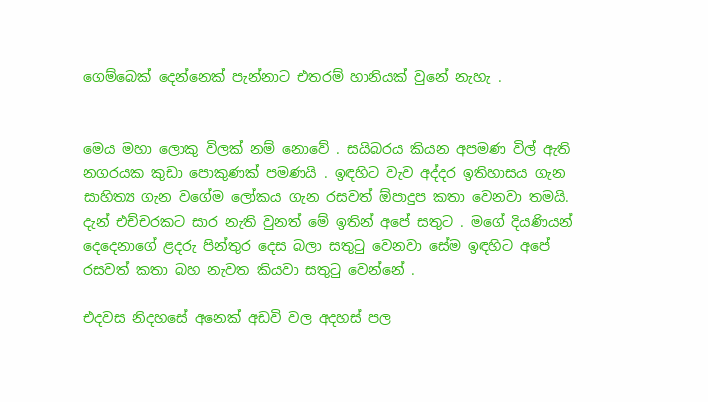ගෙම්බෙක් දෙන්නෙක් පැන්නාට එතරම් හානියක් වුනේ නැහැ .


මෙය මහා ලොකු විලක් නම් නොවේ . සයිබරය කියන අපමණ විල් ඇති නගරයක කුඩා පොකුණක් පමණයි . ඉඳහිට වැව අද්දර ඉතිහාසය ගැන සාහිත්‍ය ගැන වගේම ලෝකය ගැන රසවත් ඕපාදුප කතා වෙනවා තමයි. දැන් එච්චරකට සාර නැති වුනත් මේ ඉතින් අපේ සතුට . මගේ දියණියන් දෙදෙනාගේ ළදරු පින්තුර දෙස බලා සතුටු වෙනවා සේම ඉඳහිට අපේ රසවත් කතා බහ නැවත කියවා සතුටු වෙන්නේ .

එදවස නිදහසේ අනෙක් අඩවි වල අදහස් පල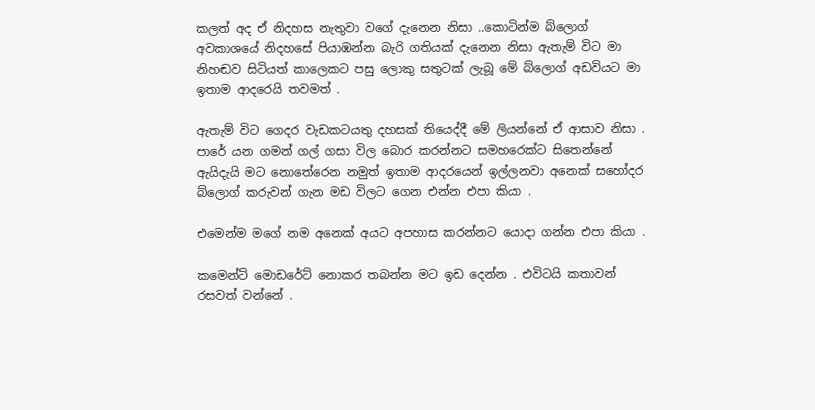කලත් අද ඒ නිදහස නැතුවා වගේ දැනෙන නිසා ..කොටින්ම බ්ලොග් අවකාශයේ නිදහසේ පියාඹන්න බැරි ගතියක් දැනෙන නිසා ඇතැම් විට මා නිහඬව සිටියත් කාලෙකට පසු ලොකු සතුටක් ලැබූ මේ බ්ලොග් අඩවියට මා ඉතාම ආදරෙයි තවමත් .

ඇතැම් විට ගෙදර වැඩකටයතු දහසක් තියෙද්දී මේ ලියන්නේ ඒ ආසාව නිසා . පාරේ යන ගමන් ගල් ගසා විල බොර කරන්නට සමහරෙක්ට සිතෙන්නේ ඇයිදැයි මට නොතේරෙන නමුත් ඉතාම ආදරයෙන් ඉල්ලනවා අනෙක් සහෝදර බ්ලොග් කරුවන් ගැන මඩ විලට ගෙන එන්න එපා කියා .

එමෙන්ම මගේ නම අනෙක් අයට අපහාස කරන්නට යොදා ගන්න එපා කියා .

කමෙන්ට් මොඩරේට් නොකර තබන්න මට ඉඩ දෙන්න . එවිටයි කතාවන් රසවත් වන්නේ .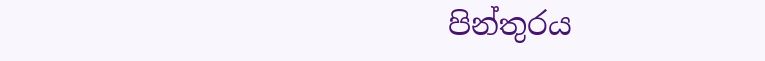පින්තුරය